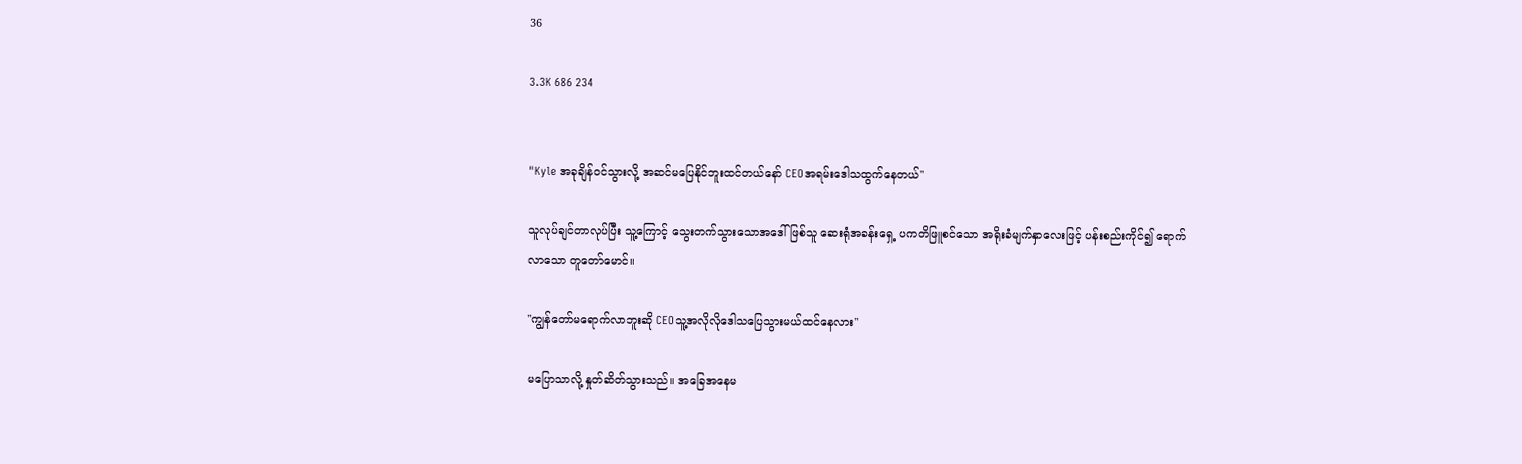36

3.3K 686 234


"Kyle အခုချိန်ဝင်သွားလို့ အဆင်မပြေနိုင်ဘူးထင်တယ်နော် CEOအရမ်းဒေါသထွက်နေတယ်"

သူလုပ်ချင်တာလုပ်ပြီး သူ့ကြောင့် သွေးတက်သွားသောအဒေါ်ဖြစ်သူ ဆေးရုံအခန်းရှေ့ ပကတိဖြူစင်သော အရိုးခံမျက်နှာလေးဖြင့် ပန်းစည်းကိုင်၍ ရောက်လာသော တူတော်မောင်။

"ကျွန်တော်မရောက်လာဘူးဆို CEOသူ့အလိုလိုဒေါသပြေသွားမယ်ထင်နေလား"

မပြောသာလို့ နှုတ်ဆိတ်သွားသည်။ အခြေအနေမ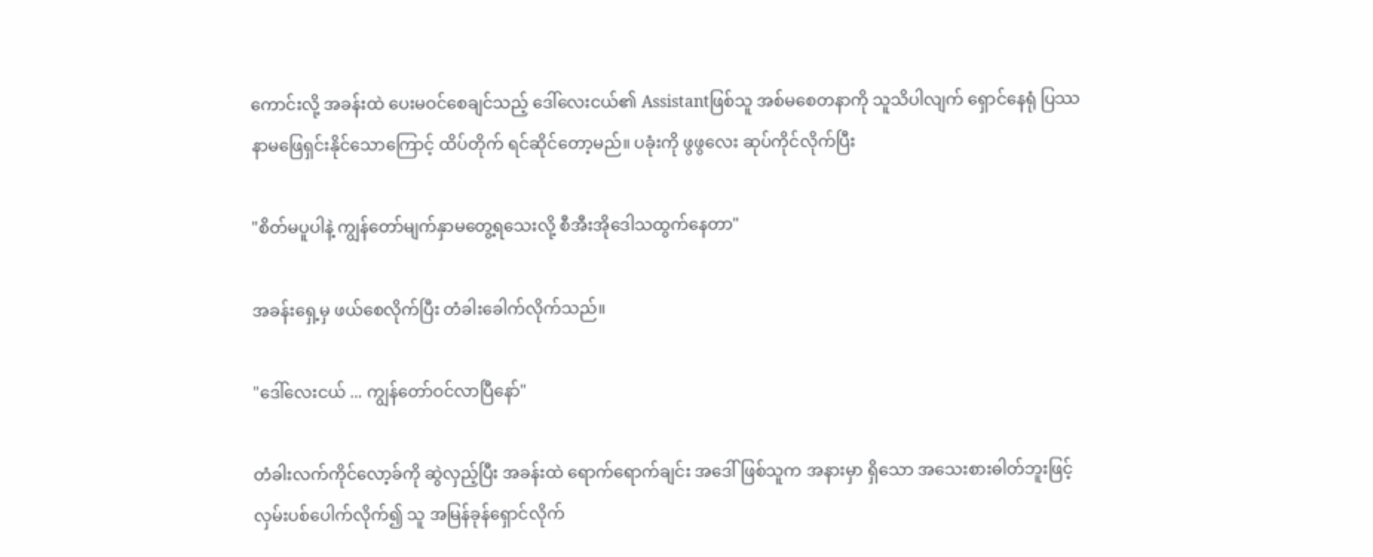ကောင်းလို့ အခန်းထဲ ပေးမဝင်စေချင်သည့် ဒေါ်လေးငယ်၏ Assistantဖြစ်သူ အစ်မစေတနာကို သူသိပါလျက် ရှောင်နေရုံ ပြဿနာမဖြေရှင်းနိုင်သောကြောင့် ထိပ်တိုက် ရင်ဆိုင်တော့မည်။ ပခုံးကို ဖွဖွလေး ဆုပ်ကိုင်လိုက်ပြီး

"စိတ်မပူပါနဲ့ ကျွန်တော်မျက်နှာမတွေ့ရသေးလို့ စီအီးအိုဒေါသထွက်နေတာ"

အခန်းရှေ့မှ ဖယ်စေလိုက်ပြီး တံခါးခေါက်လိုက်သည်။

"ဒေါ်လေးငယ် ... ကျွန်တော်ဝင်လာပြီနော်"

တံခါးလက်ကိုင်လော့ခ်ကို ဆွဲလှည့်ပြီး အခန်းထဲ ရောက်ရောက်ချင်း အဒေါ်ဖြစ်သူက အနားမှာ ရှိသော အသေးစားဓါတ်ဘူးဖြင့် လှမ်းပစ်ပေါက်လိုက်၍ သူ အမြန်ခုန်ရှောင်လိုက်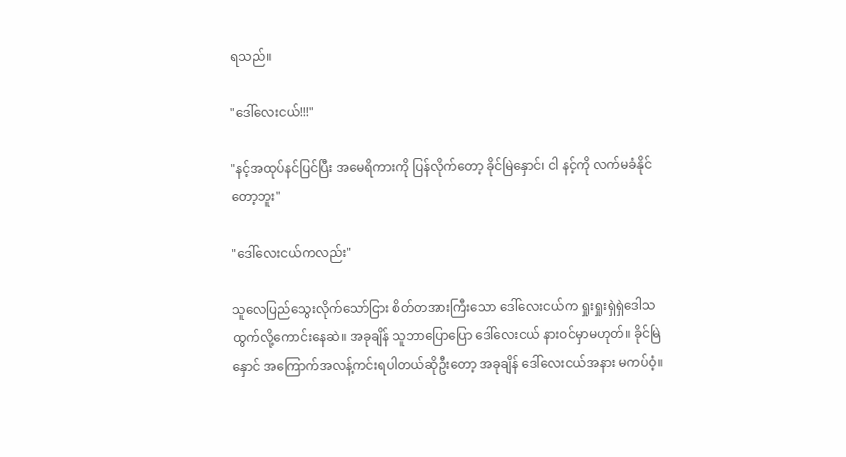ရသည်။

"ဒေါ်လေးငယ်!!!"

"နင့်အထုပ်နင်ပြင်ပြီး အမေရိကားကို ပြန်လိုက်တော့ ခိုင်မြဲနှောင်၊ ငါ နင့်ကို လက်မခံနိုင်တော့ဘူး"

"ဒေါ်လေးငယ်ကလည်း"

သူလေပြည်သွေးလိုက်သော်ငြား စိတ်တအားကြီးသော ဒေါ်လေးငယ်က ရှုးရှုးရှဲရှဲဒေါသထွက်လို့ကောင်းနေဆဲ။ အခုချိန် သူဘာပြောပြော ဒေါ်လေးငယ် နားဝင်မှာမဟုတ်။ ခိုင်မြဲနှောင် အကြောက်အလန့်ကင်းရပါတယ်ဆိုဦးတော့ အခုချိန် ဒေါ်လေးငယ်အနား မကပ်ဝံ့။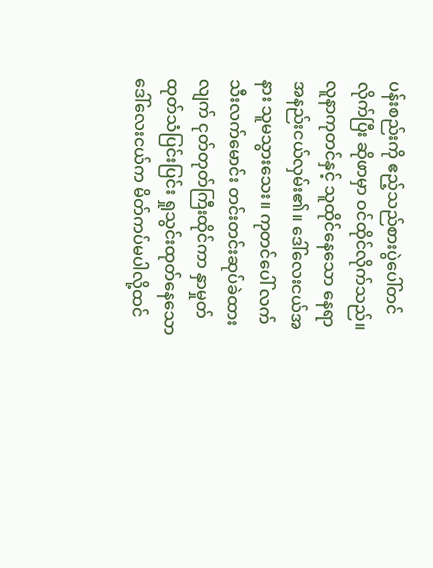ပန်းစည်းကို ဧည့်သည်စားပွဲပေါ်တင်လိုက်ပြီး ဆိုဖာမှာ ဝင်ထိုင်လိုက်သည်။ လူနာကုတင်နှင့် သူထိုင်နေသော နေရာ အနည်းငယ်လှမ်း၏။ ဒေါ်လေးငယ်အနား သူမသွားသေး။ ကုတင်ပေါ် လက်သီးလက်မောင်း တင်းတင်းဆုပ်ခဲထားလျက် ငုတ်တုတ်ကြီးထိုင်ကာ နှာမှုတ်ထုတ်သံပြင်းပြင်း ရှုသွင်းထုတ်နေသော ဒေါ်လေးငယ်က မိတ်ကပ်မပါလို့ထင်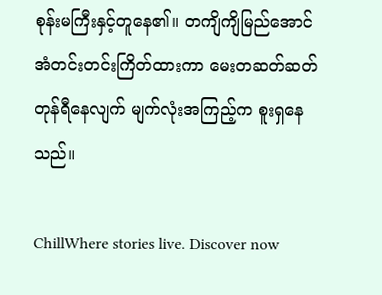စုန်းမကြီးနှင့်တူနေ၏။ တကျိကျိမြည်အောင် အံတင်းတင်းကြိတ်ထားကာ မေးတဆတ်ဆတ်တုန်ရီနေလျက် မျက်လုံးအကြည့်က စူးရှနေသည်။

ChillWhere stories live. Discover now